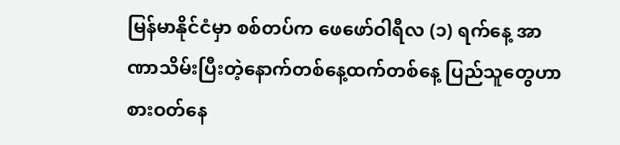မြန်မာနိုင်ငံမှာ စစ်တပ်က ဖေဖော်ဝါရီလ (၁) ရက်နေ့ အာဏာသိမ်းပြီးတဲ့နောက်တစ်နေ့ထက်တစ်နေ့ ပြည်သူတွေဟာ စားဝတ်နေ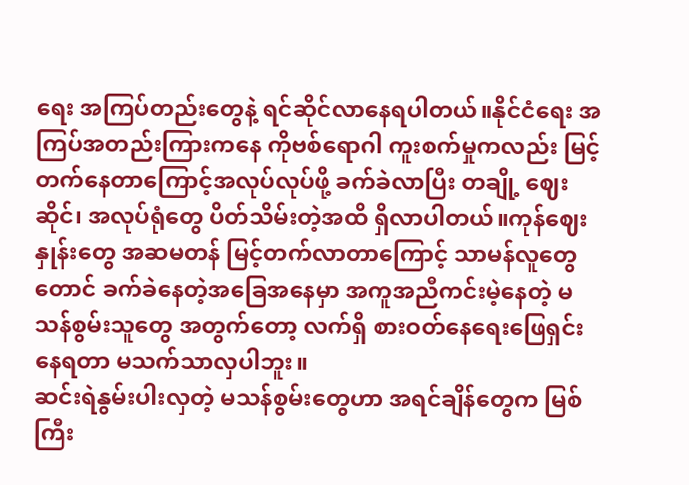ရေး အကြပ်တည်းတွေနဲ့ ရင်ဆိုင်လာနေရပါတယ်။နိုင်ငံရေး အကြပ်အတည်းကြားကနေ ကိုဗစ်ရောဂါ ကူးစက်မှုကလည်း မြင့်တက်နေတာကြောင့်အလုပ်လုပ်ဖို့ ခက်ခဲလာပြီး တချို့ ဈေးဆိုင်၊ အလုပ်ရုံတွေ ပိတ်သိမ်းတဲ့အထိ ရှိလာပါတယ်။ကုန်ဈေးနှုန်းတွေ အဆမတန် မြင့်တက်လာတာကြောင့် သာမန်လူတွေတောင် ခက်ခဲနေတဲ့အခြေအနေမှာ အကူအညီကင်းမဲ့နေတဲ့ မသန်စွမ်းသူတွေ အတွက်တော့ လက်ရှိ စားဝတ်နေရေးဖြေရှင်းနေရတာ မသက်သာလှပါဘူး။
ဆင်းရဲနွမ်းပါးလှတဲ့ မသန်စွမ်းတွေဟာ အရင်ချိန်တွေက မြစ်ကြီး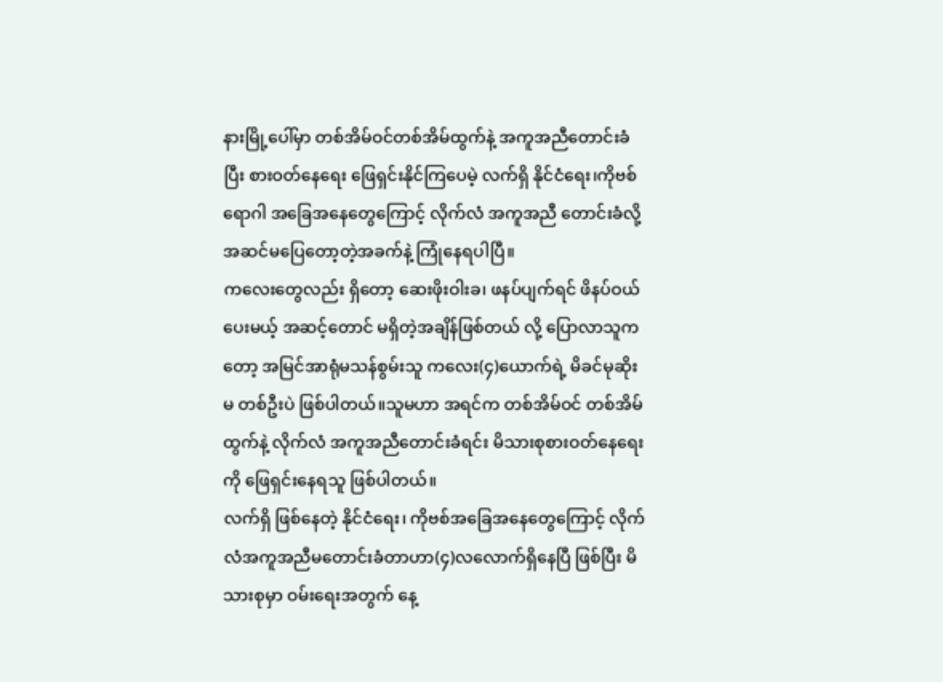နားမြို့ပေါ်မှာ တစ်အိမ်ဝင်တစ်အိမ်ထွက်နဲ့ အကူအညီတောင်းခံပြီး စားဝတ်နေရေး ဖြေရှင်းနိုင်ကြပေမဲ့ လက်ရှိ နိုင်ငံရေး၊ကိုဗစ်ရောဂါ အခြေအနေတွေကြောင့် လိုက်လံ အကူအညီ တောင်းခံလို့ အဆင်မပြေတော့တဲ့အခက်နဲ့ ကြုံနေရပါပြီ။
ကလေးတွေလည်း ရှိတော့ ဆေးဖိုးဝါးခ၊ ဖနပ်ပျက်ရင် ဖိနပ်ဝယ်ပေးမယ့် အဆင့်တောင် မရှိတဲ့အချိန်ဖြစ်တယ် လို့ ပြောလာသူကတော့ အမြင်အာရုံမသန်စွမ်းသူ ကလေး(၄)ယောက်ရဲ့ မိခင်မုဆိုးမ တစ်ဦးပဲ ဖြစ်ပါတယ်။သူမဟာ အရင်က တစ်အိမ်ဝင် တစ်အိမ်ထွက်နဲ့ လိုက်လံ အကူအညီတောင်းခံရင်း မိသားစုစားဝတ်နေရေးကို ဖြေရှင်းနေရသူ ဖြစ်ပါတယ်။
လက်ရှိ ဖြစ်နေတဲ့ နိုင်ငံရေး၊ ကိုဗစ်အခြေအနေတွေကြောင့် လိုက်လံအကူအညီမတောင်းခံတာဟာ(၄)လလောက်ရှိနေပြီ ဖြစ်ပြီး မိသားစုမှာ ဝမ်းရေးအတွက် နေ့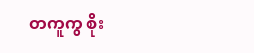တကူကွ စိုး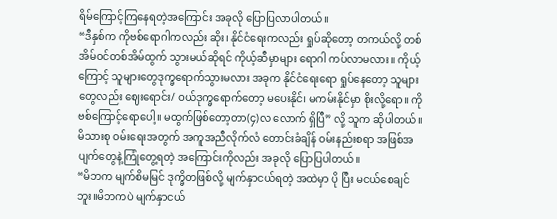ရိမ်ကြောင့်ကြနေရတဲ့အကြောင်း အခုလို ပြောပြလာပါတယ်။
“ဒီနှစ်က ကိုဗစ်ရောဂါကလည်း ဆိုး၊ နိုင်ငံရေးကလည်း ရှုပ်ဆိုတော့ တကယ်လို့ တစ်အိမ်ဝင်တစ်အိမ်ထွက် သွားမယ်ဆိုရင် ကိုယ့်ဆီမှာများ ရောဂါ ကပ်လာမလား။ ကိုယ့်ကြောင့် သူများတွေဒုက္ခရောက်သွားမလား အခုက နိုင်ငံရေးရော ရှုပ်နေတော့ သူများတွေလည်း ဈေးရောင်း/ ဝယ်ဒုက္ခရောက်တော့ မပေးနိုင်၊ မကမ်းနိုင်မှာ စိုးလို့ရော။ ကိုဗစ်ကြောင့်ရောပေါ့။ မထွက်ဖြစ်တော့တာ(၄)လ လောက် ရှိပြီ” လို့ သူက ဆိုပါတယ်။
မိသားစု ဝမ်းရေးအတွက် အကူအညီလိုက်လံ တောင်းခံချိန် ဝမ်းနည်းစရာ အဖြစ်အပျက်တွေနဲ့ကြုံတွေ့ရတဲ့ အကြောင်းကိုလည်း အခုလို ပြောပြပါတယ်။
“မိဘက မျက်စိမမြင် ဒုက္ခိတဖြစ်လို့ မျက်နှာငယ်ရတဲ့ အထဲမှာ ပို ပြီး မငယ်စေချင်ဘူး။မိဘကပဲ မျက်နှာငယ်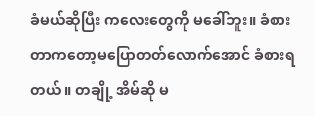ခံမယ်ဆိုပြီး ကလေးတွေကို မခေါ်ဘူး။ ခံစားတာကတော့မပြောတတ်လောက်အောင် ခံစားရတယ်။ တချို့ အိမ်ဆို မ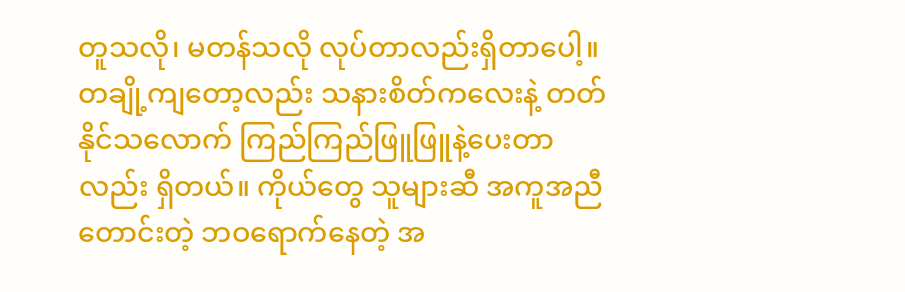တူသလို၊ မတန်သလို လုပ်တာလည်းရှိတာပေါ့။ တချို့ကျတော့လည်း သနားစိတ်ကလေးနဲ့ တတ်နိုင်သလောက် ကြည်ကြည်ဖြူဖြူနဲ့ပေးတာလည်း ရှိတယ်။ ကိုယ်တွေ သူများဆီ အကူအညီတောင်းတဲ့ ဘဝရောက်နေတဲ့ အ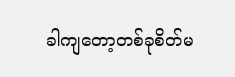ခါကျတော့တစ်ခုစိတ်မ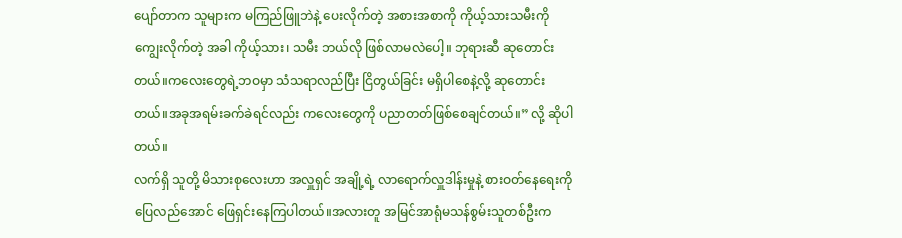ပျော်တာက သူများက မကြည်ဖြူဘဲနဲ့ ပေးလိုက်တဲ့ အစားအစာကို ကိုယ့်သားသမီးကိုကျွေးလိုက်တဲ့ အခါ ကိုယ့်သား၊ သမီး ဘယ်လို ဖြစ်လာမလဲပေါ့။ ဘုရားဆီ ဆုတောင်းတယ်။ကလေးတွေရဲ့ဘဝမှာ သံသရာလည်ပြီး ငြိတွယ်ခြင်း မရှိပါစေနဲ့လို့ ဆုတောင်းတယ်။အခုအရမ်းခက်ခဲရင်လည်း ကလေးတွေကို ပညာတတ်ဖြစ်စေချင်တယ်။” လို့ ဆိုပါတယ်။
လက်ရှိ သူတို့ မိသားစုလေးဟာ အလှူရှင် အချို့ရဲ့ လာရောက်လှူဒါန်းမှုနဲ့ စားဝတ်နေရေးကိုပြေလည်အောင် ဖြေရှင်းနေကြပါတယ်။အလားတူ အမြင်အာရုံမသန်စွမ်းသူတစ်ဦးက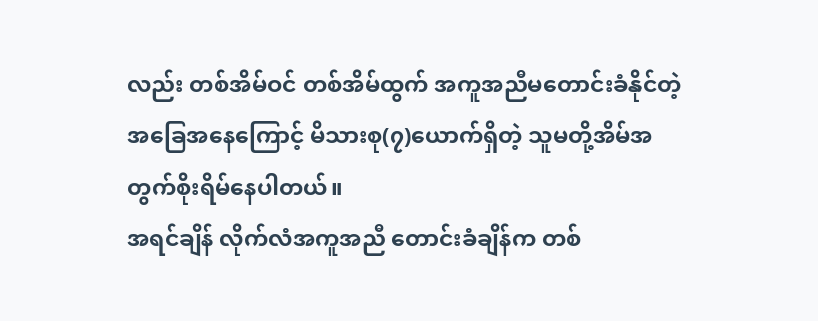လည်း တစ်အိမ်ဝင် တစ်အိမ်ထွက် အကူအညီမတောင်းခံနိုင်တဲ့ အခြေအနေကြောင့် မိသားစု(၇)ယောက်ရှိတဲ့ သူမတို့အိမ်အတွက်စိုးရိမ်နေပါတယ်။
အရင်ချိန် လိုက်လံအကူအညီ တောင်းခံချိန်က တစ်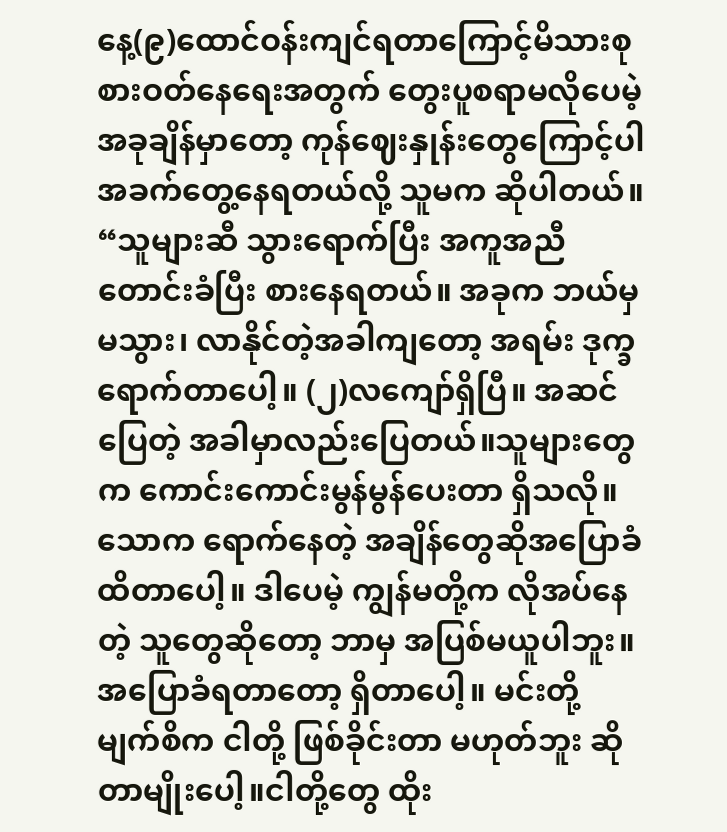နေ့(၉)ထောင်ဝန်းကျင်ရတာကြောင့်မိသားစု စားဝတ်နေရေးအတွက် တွေးပူစရာမလိုပေမဲ့ အခုချိန်မှာတော့ ကုန်ဈေးနှုန်းတွေကြောင့်ပါအခက်တွေ့နေရတယ်လို့ သူမက ဆိုပါတယ်။
“သူများဆီ သွားရောက်ပြီး အကူအညီတောင်းခံပြီး စားနေရတယ်။ အခုက ဘယ်မှ မသွား၊ လာနိုင်တဲ့အခါကျတော့ အရမ်း ဒုက္ခရောက်တာပေါ့။ (၂)လကျော်ရှိပြီ။ အဆင်ပြေတဲ့ အခါမှာလည်းပြေတယ်။သူများတွေက ကောင်းကောင်းမွန်မွန်ပေးတာ ရှိသလို။ သောက ရောက်နေတဲ့ အချိန်တွေဆိုအပြောခံ ထိတာပေါ့။ ဒါပေမဲ့ ကျွန်မတို့က လိုအပ်နေတဲ့ သူတွေဆိုတော့ ဘာမှ အပြစ်မယူပါဘူး။အပြောခံရတာတော့ ရှိတာပေါ့။ မင်းတို့ မျက်စိက ငါတို့ ဖြစ်ခိုင်းတာ မဟုတ်ဘူး ဆိုတာမျိုးပေါ့။ငါတို့တွေ ထိုး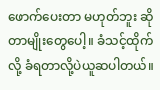ဖောက်ပေးတာ မဟုတ်ဘူး ဆိုတာမျိုးတွေပေါ့။ ခံသင့်ထိုက်လို့ ခံရတာလို့ပဲယူဆပါတယ်။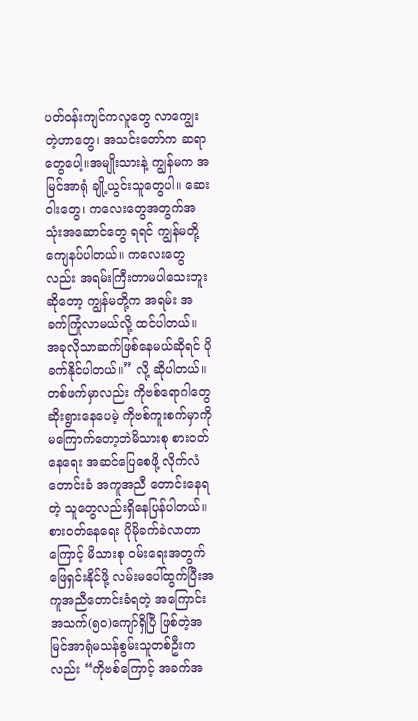ပတ်ဝန်းကျင်ကလူတွေ လာကျွေးတဲ့ဟာတွေ၊ အသင်းတော်က ဆရာတွေပေါ့။အမျိုးသားနဲ့ ကျွန်မက အမြင်အာရုံ ချို့ယွင်းသူတွေပါ။ ဆေးဝါးတွေ၊ ကလေးတွေအတွက်အသုံးအဆောင်တွေ ရရင် ကျွန်မတို့ ကျေနပ်ပါတယ်။ ကလေးတွေလည်း အရမ်းကြီးတာမပါသေးဘူးဆိုတော့ ကျွန်မတို့က အရမ်း အခက်ကြုံလာမယ်လို့ ထင်ပါတယ်။ အခုလိုသာဆက်ဖြစ်နေမယ်ဆိုရင် ပိုခက်နိုင်ပါတယ်။” လို့ ဆိုပါတယ်။
တစ်ဖက်မှာလည်း ကိုဗစ်ရောဂါတွေ ဆိုးရွားနေပေမဲ့ ကိုဗစ်ကူးစက်မှာကို မကြောက်တော့ဘဲမိသားစု စားဝတ်နေရေး အဆင်ပြေစေဖို့ လိုက်လံတောင်းခံ အကူအညီ တောင်းနေရတဲ့ သူတွေလည်းရှိနေပြန်ပါတယ်။စားဝတ်နေရေး ပိုမိုခက်ခဲလာတာကြောင့် မိသားစု ဝမ်းရေးအတွက် ဖြေရှင်းနိုင်ဖို့ လမ်းမပေါ်ထွက်ပြီးအကူအညီတောင်းခံရတဲ့ အကြောင်း အသက်(၅၀)ကျော်ရှိပြီ ဖြစ်တဲ့အမြင်အာရုံမသန်စွမ်းသူတစ်ဦးကလည်း “ကိုဗစ်ကြောင့် အခက်အ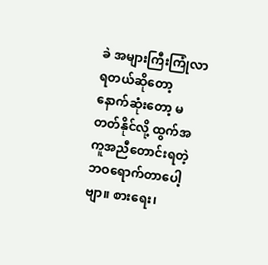ခဲ အများကြီးကြုံလာရတယ်ဆိုတော့ နောက်ဆုံးတော့ မတတ်နိုင်လို့ ထွက်အကူအညီတောင်းရတဲ့ဘဝရောက်တာပေါ့ဗျာ။ စားရေး၊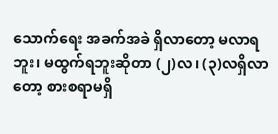သောက်ရေး အခက်အခဲ ရှိလာတော့ မလာရဘူး၊ မထွက်ရဘူးဆိုတာ (၂)လ၊ (၃)လရှိလာတော့ စားစရာမရှိ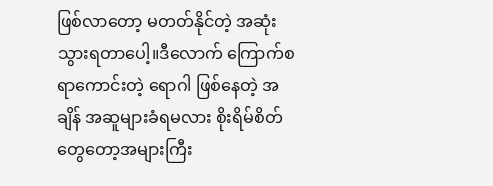ဖြစ်လာတော့ မတတ်နိုင်တဲ့ အဆုံး သွားရတာပေါ့။ဒီလောက် ကြောက်စရာကောင်းတဲ့ ရောဂါ ဖြစ်နေတဲ့ အချိန် အဆူများခံရမလား စိုးရိမ်စိတ်တွေတော့အများကြီး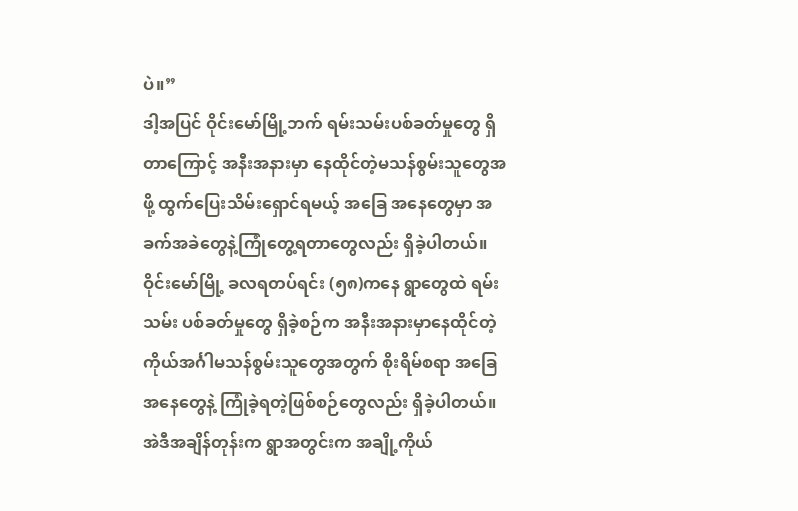ပဲ။”
ဒါ့အပြင် ဝိုင်းမော်မြို့ဘက် ရမ်းသမ်းပစ်ခတ်မှုတွေ ရှိတာကြောင့် အနီးအနားမှာ နေထိုင်တဲ့မသန်စွမ်းသူတွေအဖို့ ထွက်ပြေးသိမ်းရှောင်ရမယ့် အခြေ အနေတွေမှာ အခက်အခဲတွေနဲ့ကြုံတွေ့ရတာတွေလည်း ရှိခဲ့ပါတယ်။ဝိုင်းမော်မြို့ ခလရတပ်ရင်း (၅၈)ကနေ ရွာတွေထဲ ရမ်းသမ်း ပစ်ခတ်မှုတွေ ရှိခဲ့စဉ်က အနီးအနားမှာနေထိုင်တဲ့ ကိုယ်အင်္ဂါမသန်စွမ်းသူတွေအတွက် စိုးရိမ်စရာ အခြေအနေတွေနဲ့ ကြုံခဲ့ရတဲ့ဖြစ်စဉ်တွေလည်း ရှိခဲ့ပါတယ်။
အဲဒီအချိန်တုန်းက ရွာအတွင်းက အချို့ကိုယ်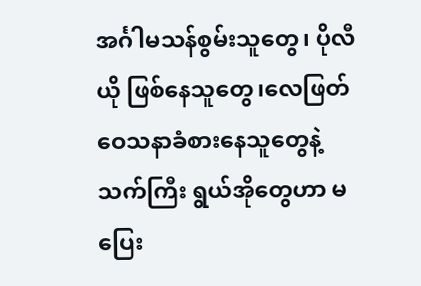အင်္ဂါမသန်စွမ်းသူတွေ၊ ပိုလီယို ဖြစ်နေသူတွေ၊လေဖြတ်ဝေသနာခံစားနေသူတွေနဲ့ သက်ကြီး ရွယ်အိုတွေဟာ မပြေး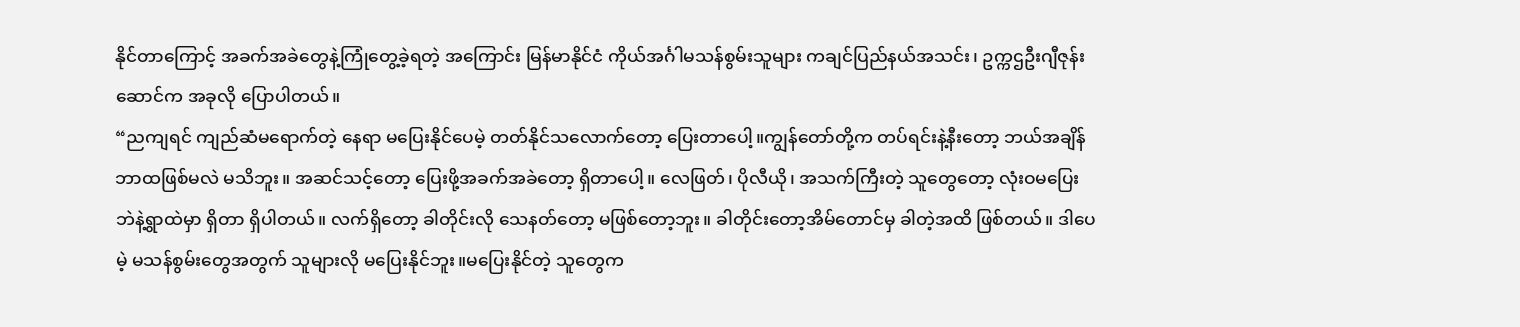နိုင်တာကြောင့် အခက်အခဲတွေနဲ့ကြုံတွေ့ခဲ့ရတဲ့ အကြောင်း မြန်မာနိုင်ငံ ကိုယ်အင်္ဂါမသန်စွမ်းသူများ ကချင်ပြည်နယ်အသင်း၊ ဥက္ကဌဦးဂျီဇုန်းဆောင်က အခုလို ပြောပါတယ်။
“ညကျရင် ကျည်ဆံမရောက်တဲ့ နေရာ မပြေးနိုင်ပေမဲ့ တတ်နိုင်သလောက်တော့ ပြေးတာပေါ့။ကျွန်တော်တို့က တပ်ရင်းနဲ့နီးတော့ ဘယ်အချိန် ဘာထဖြစ်မလဲ မသိဘူး။ အဆင်သင့်တော့ ပြေးဖို့အခက်အခဲတော့ ရှိတာပေါ့။ လေဖြတ်၊ ပိုလီယို၊ အသက်ကြီးတဲ့ သူတွေတော့ လုံးဝမပြေးဘဲနဲ့ရွာထဲမှာ ရှိတာ ရှိပါတယ်။ လက်ရှိတော့ ခါတိုင်းလို သေနတ်တော့ မဖြစ်တော့ဘူး။ ခါတိုင်းတော့အိမ်တောင်မှ ခါတဲ့အထိ ဖြစ်တယ်။ ဒါပေမဲ့ မသန်စွမ်းတွေအတွက် သူများလို မပြေးနိုင်ဘူး။မပြေးနိုင်တဲ့ သူတွေက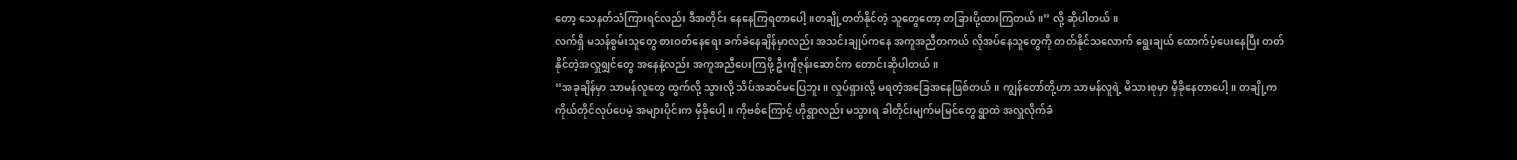တော့ သေနတ်သံကြားရင်လည်း ဒီအတိုင်း နေနေကြရတာပေါ့။တချို့တတ်နိုင်တဲ့ သူတွေတော့ တခြားပို့ထားကြတယ်။” လို့ ဆိုပါတယ်။
လက်ရှိ မသန်စွမ်းသူတွေ စားဝတ်နေရေး ခက်ခဲနေချိန်မှာလည်း အသင်းချုပ်ကနေ အကူအညီတကယ် လိုအပ်နေသူတွေကို တတ်နိုင်သလောက် ရွေးချယ် ထောက်ပံ့ပေးနေပြီး တတ်နိုင်တဲ့အလှူရျှင်တွေ အနေနဲ့လည်း အကူအညီပေးကြဖို့ ဦးဂျီဇုန်းဆောင်က တောင်းဆိုပါတယ်။
“အခုချိန်မှာ သာမန်လူတွေ ထွက်လို့ သွားလို့ သိပ်အဆင်မပြေဘူး။ လှုပ်ရှားလို့ မရတဲ့အခြေအနေဖြစ်တယ်။ ကျွန်တော်တို့ဟာ သာမန်လူရဲ့ မိသားစုမှာ မှီခိုနေတာပေါ့။ တချို့ကကိုယ်တိုင်လုပ်ပေမဲ့ အများပိုင်းက မှီခိုပေါ့။ ကိုဗစ်ကြောင့် ဟိုရွာလည်း မသွားရ ခါတိုင်းမျက်မမြင်တွေ ရွာထဲ အလှူလိုက်ခံ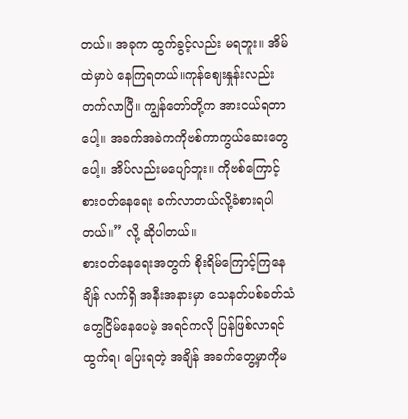တယ်။ အခုက ထွက်ခွင့်လည်း မရဘူး။ အိမ်ထဲမှာပဲ နေကြရတယ်။ကုန်ဈေးနှုန်းလည်း တက်လာပြီ။ ကျွန်တော်တို့က အားငယ်ရတာပေါ့။ အခက်အခဲကကိုဗစ်ကာကွယ်ဆေးတွေပေါ့။ အိပ်လည်းမပျော်ဘူး။ ကိုဗစ်ကြောင့် စားဝတ်နေရေး ခက်လာတယ်လို့ခံစားရပါတယ်။” လို့ ဆိုပါတယ်။
စားဝတ်နေရေးအတွက် စိုးရိမ်ကြောင့်ကြနေချိန် လက်ရှိ အနီးအနားမှာ သေနတ်ပစ်ခတ်သံတွေငြိမ်နေပေမဲ့ အရင်ကလို ပြန်ဖြစ်လာရင် ထွက်ရ၊ ပြေးရတဲ့ အချိန် အခက်တွေ့မှာကိုမ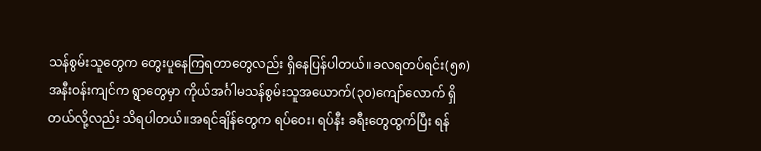သန်စွမ်းသူတွေက တွေးပူနေကြရတာတွေလည်း ရှိနေပြန်ပါတယ်။ခလရတပ်ရင်း(၅၈)အနီးဝန်းကျင်က ရွာတွေမှာ ကိုယ်အင်္ဂါမသန်စွမ်းသူအယောက်(၃၀)ကျော်လောက် ရှိတယ်လို့လည်း သိရပါတယ်။အရင်ချိန်တွေက ရပ်ဝေး၊ ရပ်နီး ခရီးတွေထွက်ပြီး ရန်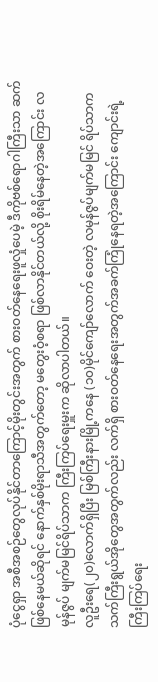ပုံငွေရှာ အစီအစဉ်တွေလုပ်နိုင်တာကြောင့်မိုးတွင်းအတွက် စားဝတ်နေရေးဖူလှုံပေမဲ့ ဒီကိုဗစ်ရောဂါကြီးသာ ဆက်ဖြစ်နေမယ်ဆိုရင် နောက်နှစ်မိုးရာသီအတွက်တော့ မတွေးဝံ့စရာ ဖြစ်လာနိုင်တယ်လို့ စိုးရိမ်နေတဲ့အကြောင်း လမုန်ဇွပ် မျက်မမြင်ရိပ်သာက ကြီးကြပ်ရေးမှူးက ဆိုလာပါတယ်။
လူဦးရေ(၂၀)လောက်ရှိပြီး မြစ်ကြီးနားမြို့ကနေ (၁၀)မိုင်ကျော်လောက် ဝေးတဲ့ လမုန်ဇွပ်မျက်မမြင် ရိပ်သာက သက်ကြီးရွယ်အိုတွေအတွက်လည်း လက်ရှိ စားဝတ်နေရေးအတွက်အခက်ကြုံနေရတဲ့အကြောင်း ကျောင်းရဲ့ ကြီးကြပ်ရေး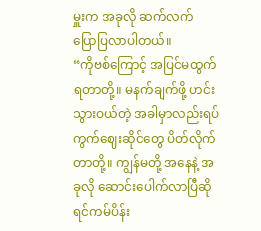မှူးက အခုလို ဆက်လက် ပြောပြလာပါတယ်။
“ကိုဗစ်ကြောင့် အပြင်မထွက်ရတာတို့။ မနက်ချက်ဖို့ ဟင်းသွားဝယ်တဲ့ အခါမှာလည်းရပ်ကွက်ဈေးဆိုင်တွေ ပိတ်လိုက်တာတို့။ ကျွန်မတို့ အနေနဲ့ အခုလို ဆောင်းပေါက်လာပြီဆိုရင်ကမ်ပိန်း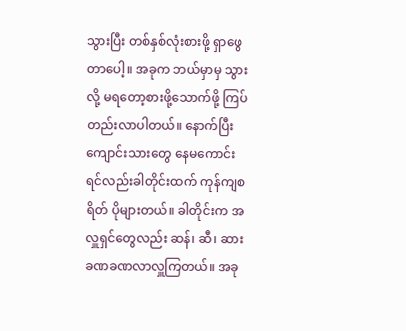သွားပြီး တစ်နှစ်လုံးစားဖို့ ရှာဖွေတာပေါ့။ အခုက ဘယ်မှာမှ သွားလို့ မရတော့စားဖို့သောက်ဖို့ ကြပ်တည်းလာပါတယ်။ နောက်ပြီး ကျောင်းသားတွေ နေမကောင်းရင်လည်းခါတိုင်းထက် ကုန်ကျစရိတ် ပိုများတယ်။ ခါတိုင်းက အလှူရှင်တွေလည်း ဆန်၊ ဆီ၊ ဆား ခဏခဏလာလှူကြတယ်။ အခု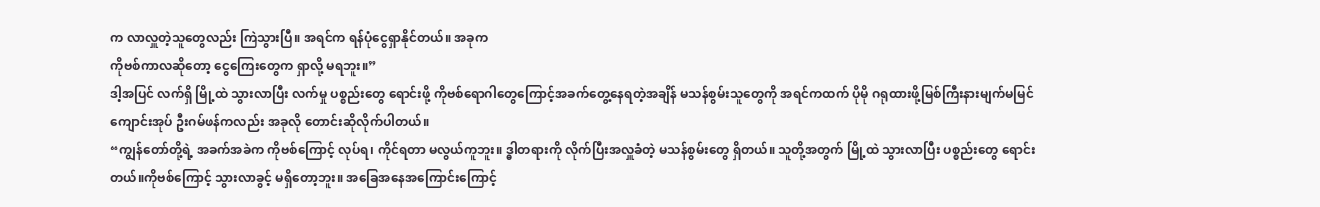က လာလှူတဲ့သူတွေလည်း ကြဲသွားပြီ။ အရင်က ရန်ပုံငွေရှာနိုင်တယ်။ အခုက
ကိုဗစ်ကာလဆိုတော့ ငွေကြေးတွေက ရှာလို့ မရဘူး။”
ဒါ့အပြင် လက်ရှိ မြို့ထဲ သွားလာပြီး လက်မှု ပစ္စည်းတွေ ရောင်းဖို့ ကိုဗစ်ရောဂါတွေကြောင့်အခက်တွေ့နေရတဲ့အချိန် မသန်စွမ်းသူတွေကို အရင်ကထက် ပိုမို ဂရုထားဖို့မြစ်ကြီးနားမျက်မမြင်ကျောင်းအုပ် ဦးဂမ်ဖန်ကလည်း အခုလို တောင်းဆိုလိုက်ပါတယ်။
“ကျွန်တော်တို့ရဲ့ အခက်အခဲက ကိုဗစ်ကြောင့် လုပ်ရ၊ ကိုင်ရတာ မလွယ်ကူဘူး။ ဒ္ဓါတရားကို လိုက်ပြီးအလှူခံတဲ့ မသန်စွမ်းတွေ ရှိတယ်။ သူတို့အတွက် မြို့ထဲ သွားလာပြီး ပစ္စည်းတွေ ရောင်းတယ်။ကိုဗစ်ကြောင့် သွားလာခွင့် မရှိတော့ဘူး။ အခြေအနေအကြောင်းကြောင့်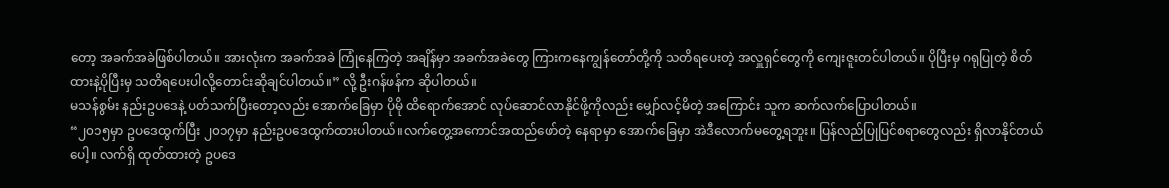တော့ အခက်အခဲဖြစ်ပါတယ်။ အားလုံးက အခက်အခဲ ကြုံနေကြတဲ့ အချိန်မှာ အခက်အခဲတွေ ကြားကနေကျွန်တော်တို့ကို သတိရပေးတဲ့ အလှူရှင်တွေကို ကျေးဇူးတင်ပါတယ်။ ပိုပြီးမှ ဂရုပြုတဲ့ စိတ်ထားနဲ့ပိုပြီးမှ သတိရပေးပါလို့တောင်းဆိုချင်ပါတယ်။” လို့ ဦးဂန်ဖန်က ဆိုပါတယ်။
မသန်စွမ်း နည်းဥပဒေနဲ့ ပတ်သက်ပြီးတော့လည်း အောက်ခြေမှာ ပိုမို ထိရောက်အောင် လုပ်ဆောင်လာနိုင်ဖို့ကိုလည်း မျှော်လင့်မိတဲ့ အကြောင်း သူက ဆက်လက်ပြောပါတယ်။
“၂၀၁၅မှာ ဥပဒေထွက်ပြီး ၂၀၁၇မှာ နည်းဥပဒေထွက်ထားပါတယ်။လက်တွေ့အကောင်အထည်ဖော်တဲ့ နေရာမှာ အောက်ခြေမှာ အဲဒီလောက်မတွေ့ရဘူး။ ပြန်လည်ပြုပြင်စရာတွေလည်း ရှိလာနိုင်တယ်ပေါ့။ လက်ရှိ ထုတ်ထားတဲ့ ဥပဒေ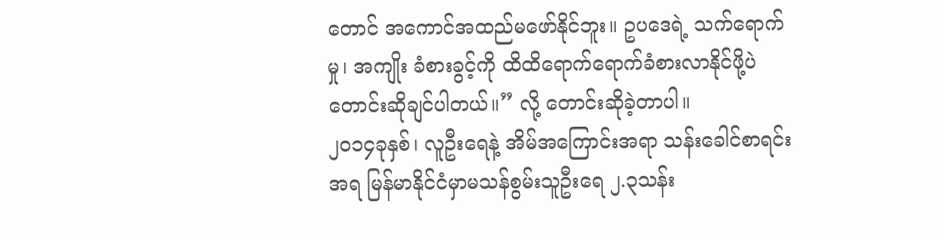တောင် အကောင်အထည်မဖော်နိုင်ဘူး။ ဥပဒေရဲ့ သက်ရောက်မှု၊ အကျိုး ခံစားခွင့်ကို ထိထိရောက်ရောက်ခံစားလာနိုင်ဖို့ပဲတောင်းဆိုချင်ပါတယ်။” လို့ တောင်းဆိုခဲ့တာပါ။
၂၀၁၄ခုနှစ်၊ လူဦးရေနဲ့ အိမ်အကြောင်းအရာ သန်းခေါင်စာရင်းအရ မြန်မာနိုင်ငံမှာမသန်စွမ်းသူဦးရေ ၂.၃သန်း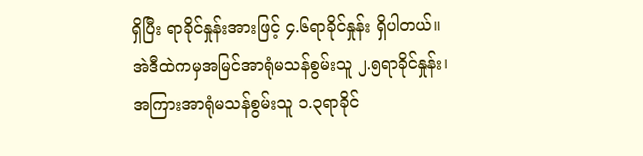ရှိပြီး ရာခိုင်နှုန်းအားဖြင့် ၄.၆ရာခိုင်နှုန်း ရှိပါတယ်။ အဲဒီထဲကမှအမြင်အာရုံမသန်စွမ်းသူ ၂.၅ရာခိုင်နှုန်း၊ အကြားအာရုံမသန်စွမ်းသူ ၁.၃ရာခိုင်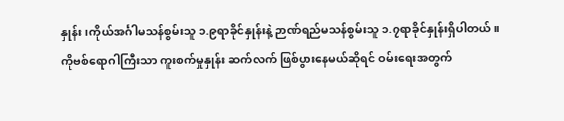နှုန်း၊ကိုယ်အင်္ဂါမသန်စွမ်းသူ ၁.၉ရာခိုင်နှုန်းနဲ့ ဉာဏ်ရည်မသန်စွမ်းသူ ၁.၇ရာခိုင်နှုန်းရှိပါတယ်။
ကိုဗစ်ရောဂါကြီးသာ ကူးစက်မှုနှုန်း ဆက်လက် ဖြစ်ပွားနေမယ်ဆိုရင် ဝမ်းရေးအတွက်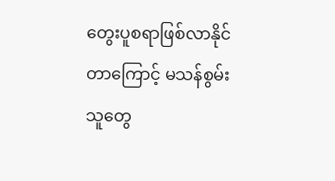တွေးပူစရာဖြစ်လာနိုင်တာကြောင့် မသန်စွမ်းသူတွေ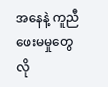အနေနဲ့ ကူညီဖေးမမှုတွေ လို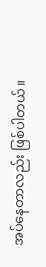အပ်နေတာလည်း ဖြစ်ပါတယ်။